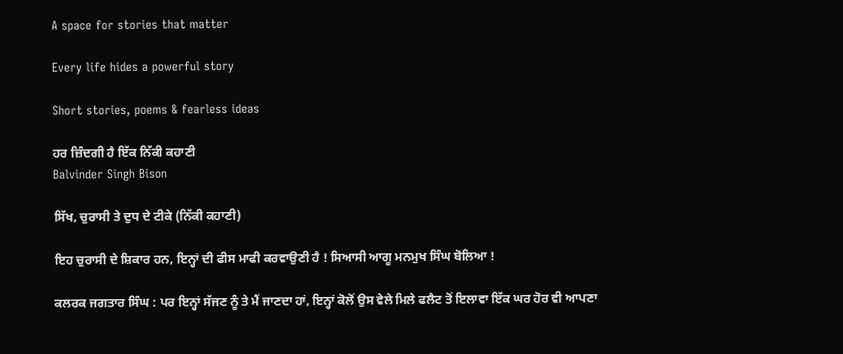A space for stories that matter

Every life hides a powerful story

Short stories, poems & fearless ideas

ਹਰ ਜ਼ਿੰਦਗੀ ਹੈ ਇੱਕ ਨਿੱਕੀ ਕਹਾਣੀ
Balvinder Singh Bison

ਸਿੱਖ, ਚੁਰਾਸੀ ਤੇ ਦੁਧ ਦੇ ਟੀਕੇ (ਨਿੱਕੀ ਕਹਾਣੀ)

ਇਹ ਚੁਰਾਸੀ ਦੇ ਸ਼ਿਕਾਰ ਹਨ, ਇਨ੍ਹਾਂ ਦੀ ਫੀਸ ਮਾਫੀ ਕਰਵਾਉਣੀ ਹੈ ! ਸਿਆਸੀ ਆਗੂ ਮਨਮੁਖ ਸਿੰਘ ਬੋਲਿਆ !

ਕਲਰਕ ਜਗਤਾਰ ਸਿੰਘ : ਪਰ ਇਨ੍ਹਾਂ ਸੱਜਣ ਨੂੰ ਤੇ ਮੈਂ ਜਾਣਦਾ ਹਾਂ, ਇਨ੍ਹਾਂ ਕੋਲੋਂ ਉਸ ਵੇਲੇ ਮਿਲੇ ਫਲੈਟ ਤੋਂ ਇਲਾਵਾ ਇੱਕ ਘਰ ਹੋਰ ਵੀ ਆਪਣਾ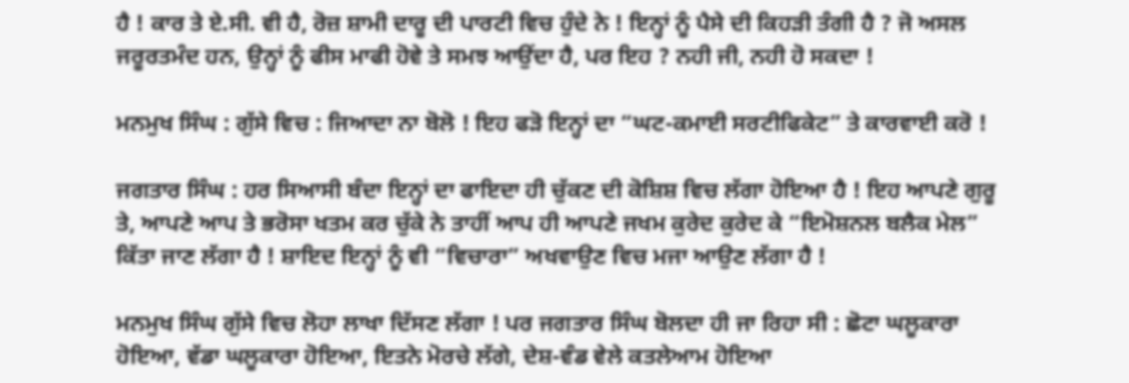ਹੈ ! ਕਾਰ ਤੇ ਏ.ਸੀ. ਵੀ ਹੈ, ਰੋਜ਼ ਸ਼ਾਮੀ ਦਾਰੂ ਦੀ ਪਾਰਟੀ ਵਿਚ ਹੁੰਦੇ ਨੇ ! ਇਨ੍ਹਾਂ ਨੂੰ ਪੈਸੇ ਦੀ ਕਿਹੜੀ ਤੰਗੀ ਹੈ ? ਜੋ ਅਸਲ ਜਰੂਰਤਮੰਦ ਹਨ, ਉਨ੍ਹਾਂ ਨੂੰ ਫੀਸ ਮਾਫੀ ਹੋਵੇ ਤੇ ਸਮਝ ਆਉਂਦਾ ਹੈ, ਪਰ ਇਹ ? ਨਹੀ ਜੀ, ਨਹੀ ਹੋ ਸਕਦਾ !

ਮਨਮੁਖ ਸਿੰਘ : ਗੁੱਸੇ ਵਿਚ : ਜਿਆਦਾ ਨਾ ਬੋਲੋ ! ਇਹ ਫੜੋ ਇਨ੍ਹਾਂ ਦਾ “ਘਟ-ਕਮਾਈ ਸਰਟੀਫਿਕੇਟ” ਤੇ ਕਾਰਵਾਈ ਕਰੋ !

ਜਗਤਾਰ ਸਿੰਘ : ਹਰ ਸਿਆਸੀ ਬੰਦਾ ਇਨ੍ਹਾਂ ਦਾ ਫਾਇਦਾ ਹੀ ਚੁੱਕਣ ਦੀ ਕੋਸ਼ਿਸ਼ ਵਿਚ ਲੱਗਾ ਹੋਇਆ ਹੈ ! ਇਹ ਆਪਣੇ ਗੁਰੂ ਤੇ, ਆਪਣੇ ਆਪ ਤੇ ਭਰੋਸਾ ਖਤਮ ਕਰ ਚੁੱਕੇ ਨੇ ਤਾਹੀਂ ਆਪ ਹੀ ਆਪਣੇ ਜਖਮ ਕੁਰੇਦ ਕੁਰੇਦ ਕੇ “ਇਮੋਸ਼ਨਲ ਬਲੈਕ ਮੇਲ” ਕਿੱਤਾ ਜਾਣ ਲੱਗਾ ਹੈ ! ਸ਼ਾਇਦ ਇਨ੍ਹਾਂ ਨੂੰ ਵੀ “ਵਿਚਾਰਾ” ਅਖਵਾਉਣ ਵਿਚ ਮਜਾ ਆਉਣ ਲੱਗਾ ਹੈ !

ਮਨਮੁਖ ਸਿੰਘ ਗੁੱਸੇ ਵਿਚ ਲੋਹਾ ਲਾਖਾ ਦਿੱਸਣ ਲੱਗਾ ! ਪਰ ਜਗਤਾਰ ਸਿੰਘ ਬੋਲਦਾ ਹੀ ਜਾ ਰਿਹਾ ਸੀ : ਛੋਟਾ ਘਲੂਕਾਰਾ ਹੋਇਆ, ਵੱਡਾ ਘਲੂਕਾਰਾ ਹੋਇਆ, ਇਤਨੇ ਮੋਰਚੇ ਲੱਗੇ, ਦੇਸ਼-ਵੰਡ ਵੇਲੇ ਕਤਲੇਆਮ ਹੋਇਆ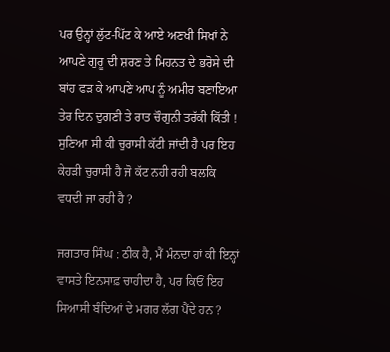ਪਰ ਉਨ੍ਹਾਂ ਲੁੱਟ-ਪਿੱਟ ਕੇ ਆਏ ਅਣਖੀ ਸਿਖਾਂ ਨੇ ਆਪਣੇ ਗੁਰੂ ਦੀ ਸ਼ਰਣ ਤੇ ਮਿਹਨਤ ਦੇ ਭਰੋਸੇ ਦੀ ਬਾਂਹ ਫੜ ਕੇ ਆਪਣੇ ਆਪ ਨੂੰ ਅਮੀਰ ਬਣਾਇਆ ਤੇਰ ਦਿਨ ਦੁਗਣੀ ਤੇ ਰਾਤ ਚੌਗੁਨੀ ਤਰੱਕੀ ਕਿੱਤੀ ! ਸੁਣਿਆ ਸੀ ਕੀ ਚੁਰਾਸੀ ਕੱਟੀ ਜਾਂਦੀ ਹੈ ਪਰ ਇਹ ਕੇਹੜੀ ਚੁਰਾਸੀ ਹੈ ਜੋ ਕੱਟ ਨਹੀ ਰਹੀ ਬਲਕਿ ਵਧਦੀ ਜਾ ਰਹੀ ਹੈ ?

ਜਗਤਾਰ ਸਿੰਘ : ਠੀਕ ਹੈ, ਮੈਂ ਮੰਨਦਾ ਹਾਂ ਕੀ ਇਨ੍ਹਾਂ ਵਾਸਤੇ ਇਨਸਾਫ਼ ਚਾਹੀਦਾ ਹੈ, ਪਰ ਕਿਓਂ ਇਹ ਸਿਆਸੀ ਬੰਦਿਆਂ ਦੇ ਮਗਰ ਲੱਗ ਪੈਂਦੇ ਹਨ ?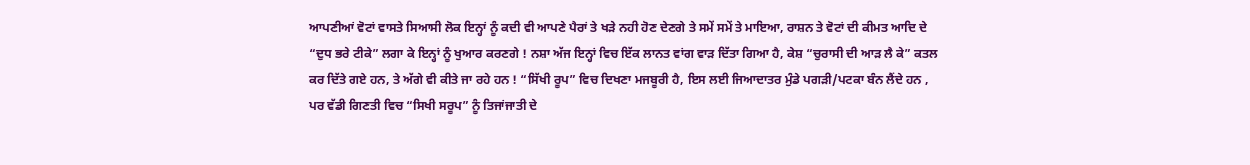ਆਪਣੀਆਂ ਵੋਟਾਂ ਵਾਸਤੇ ਸਿਆਸੀ ਲੋਕ ਇਨ੍ਹਾਂ ਨੂੰ ਕਦੀ ਵੀ ਆਪਣੇ ਪੈਰਾਂ ਤੇ ਖੜੇ ਨਹੀ ਹੋਣ ਦੇਣਗੇ ਤੇ ਸਮੇਂ ਸਮੇਂ ਤੇ ਮਾਇਆ, ਰਾਸ਼ਨ ਤੇ ਵੋਟਾਂ ਦੀ ਕੀਮਤ ਆਦਿ ਦੇ “ਦੁਧ ਭਰੇ ਟੀਕੇ” ਲਗਾ ਕੇ ਇਨ੍ਹਾਂ ਨੂੰ ਖੁਆਰ ਕਰਣਗੇ ! ਨਸ਼ਾ ਅੱਜ ਇਨ੍ਹਾਂ ਵਿਚ ਇੱਕ ਲਾਨਤ ਵਾਂਗ ਵਾੜ ਦਿੱਤਾ ਗਿਆ ਹੈ, ਕੇਸ਼ “ਚੁਰਾਸੀ ਦੀ ਆੜ ਲੈ ਕੇ” ਕਤਲ ਕਰ ਦਿੱਤੇ ਗਏ ਹਨ, ਤੇ ਅੱਗੇ ਵੀ ਕੀਤੇ ਜਾ ਰਹੇ ਹਨ ! “ਸਿੱਖੀ ਰੂਪ” ਵਿਚ ਦਿਖਣਾ ਮਜਬੂਰੀ ਹੈ, ਇਸ ਲਈ ਜਿਆਦਾਤਰ ਮੁੰਡੇ ਪਗੜੀ/ਪਟਕਾ ਬੰਨ ਲੈਂਦੇ ਹਨ , ਪਰ ਵੱਡੀ ਗਿਣਤੀ ਵਿਚ “ਸਿਖੀ ਸਰੂਪ” ਨੂੰ ਤਿਜਾਂਜਾਤੀ ਦੇ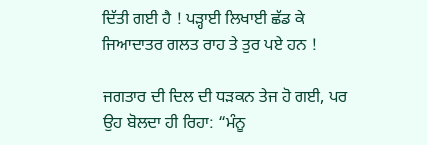ਦਿੱਤੀ ਗਈ ਹੈ ! ਪੜ੍ਹਾਈ ਲਿਖਾਈ ਛੱਡ ਕੇ ਜਿਆਦਾਤਰ ਗਲਤ ਰਾਹ ਤੇ ਤੁਰ ਪਏ ਹਨ !

ਜਗਤਾਰ ਦੀ ਦਿਲ ਦੀ ਧੜਕਨ ਤੇਜ ਹੋ ਗਈ, ਪਰ ਉਹ ਬੋਲਦਾ ਹੀ ਰਿਹਾ: “ਮੰਨੂ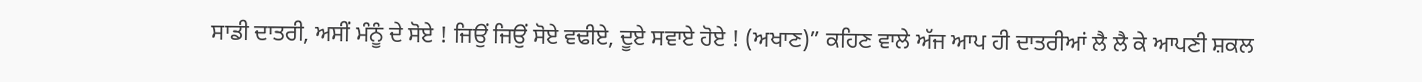ਸਾਡੀ ਦਾਤਰੀ, ਅਸੀਂ ਮੰਨੂੰ ਦੇ ਸੋਏ ! ਜਿਉਂ ਜਿਉਂ ਸੋਏ ਵਢੀਏ, ਦੂਏ ਸਵਾਏ ਹੋਏ ! (ਅਖਾਣ)” ਕਹਿਣ ਵਾਲੇ ਅੱਜ ਆਪ ਹੀ ਦਾਤਰੀਆਂ ਲੈ ਲੈ ਕੇ ਆਪਣੀ ਸ਼ਕਲ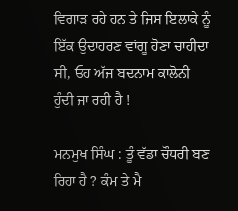ਵਿਗਾੜ ਰਹੇ ਹਨ ਤੇ ਜਿਸ ਇਲਾਕੇ ਨੂੰ ਇੱਕ ਉਦਾਹਰਣ ਵਾਂਗੂ ਹੋਣਾ ਚਾਹੀਦਾ ਸੀ, ਓਹ ਅੱਜ ਬਦਨਾਮ ਕਾਲੋਨੀ ਹੁੰਦੀ ਜਾ ਰਹੀ ਹੈ !

ਮਨਮੁਖ ਸਿੰਘ : ਤੂੰ ਵੱਡਾ ਚੌਧਰੀ ਬਣ ਰਿਹਾ ਹੈ ? ਕੰਮ ਤੇ ਮੈ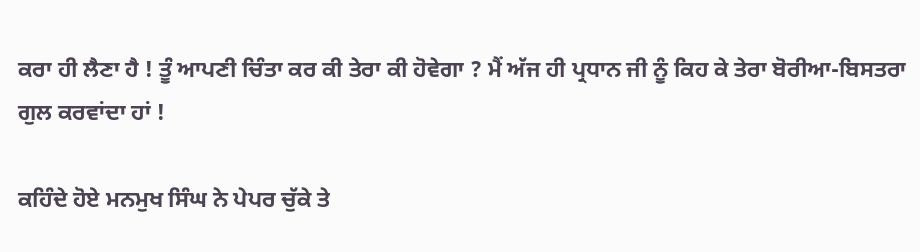ਕਰਾ ਹੀ ਲੈਣਾ ਹੈ ! ਤੂੰ ਆਪਣੀ ਚਿੰਤਾ ਕਰ ਕੀ ਤੇਰਾ ਕੀ ਹੋਵੇਗਾ ? ਮੈਂ ਅੱਜ ਹੀ ਪ੍ਰਧਾਨ ਜੀ ਨੂੰ ਕਿਹ ਕੇ ਤੇਰਾ ਬੋਰੀਆ-ਬਿਸਤਰਾ ਗੁਲ ਕਰਵਾਂਦਾ ਹਾਂ !

ਕਹਿੰਦੇ ਹੋਏ ਮਨਮੁਖ ਸਿੰਘ ਨੇ ਪੇਪਰ ਚੁੱਕੇ ਤੇ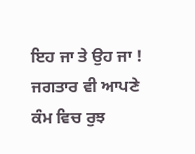ਇਹ ਜਾ ਤੇ ਉਹ ਜਾ ! ਜਗਤਾਰ ਵੀ ਆਪਣੇ ਕੰਮ ਵਿਚ ਰੁਝ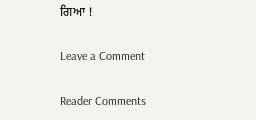ਗਿਆ !

Leave a Comment

Reader Comments